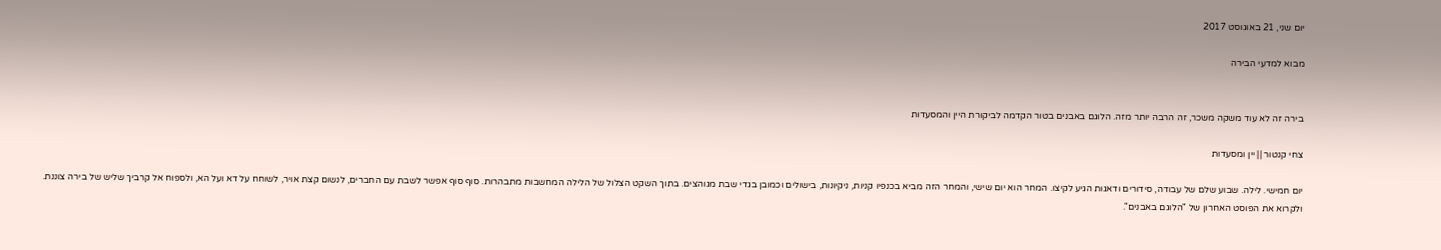יום שני, 21 באוגוסט 2017

מבוא למדעי הבירה


בירה זה לא עוד משקה משכר, זה הרבה יותר מזה. הלוגם באבנים בטור הקדמה לביקורת היין והמסעדות

צחי קנטור || יין ומסעדות

יום חמישי. לילה. שבוע שלם של עבודה, סידורים ודאגות הגיע לקיצו. המחר הוא יום שישי, והמחר הזה מביא בכנפיו קניות, ניקיונות, בישולים וכמובן בגדי שבת מגוהצים. בתוך השקט הצלול של הלילה המחשבות מתבהרות. סוף סוף אפשר לשבת עם החברים, לנשום קצת אויר, לשוחח על דא ועל הא, ולספוח אל קרביך שליש של בירה צוננת. ולקרוא את הפוסט האחרון של "הלוגם באבנים".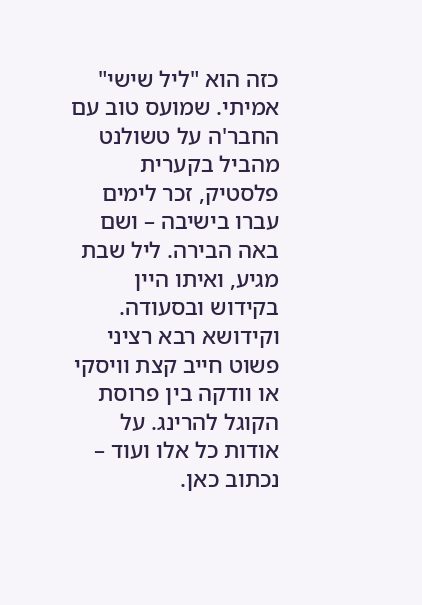כזה הוא "ליל שישי" אמיתי. שמועס טוב עם החבר'ה על טשולנט מהביל בקערית פלסטיק, זכר לימים עברו בישיבה – ושם באה הבירה. ליל שבת מגיע, ואיתו היין בקידוש ובסעודה. וקידושא רבא רציני פשוט חייב קצת וויסקי או וודקה בין פרוסת הקוגל להרינג. על אודות כל אלו ועוד – נכתוב כאן.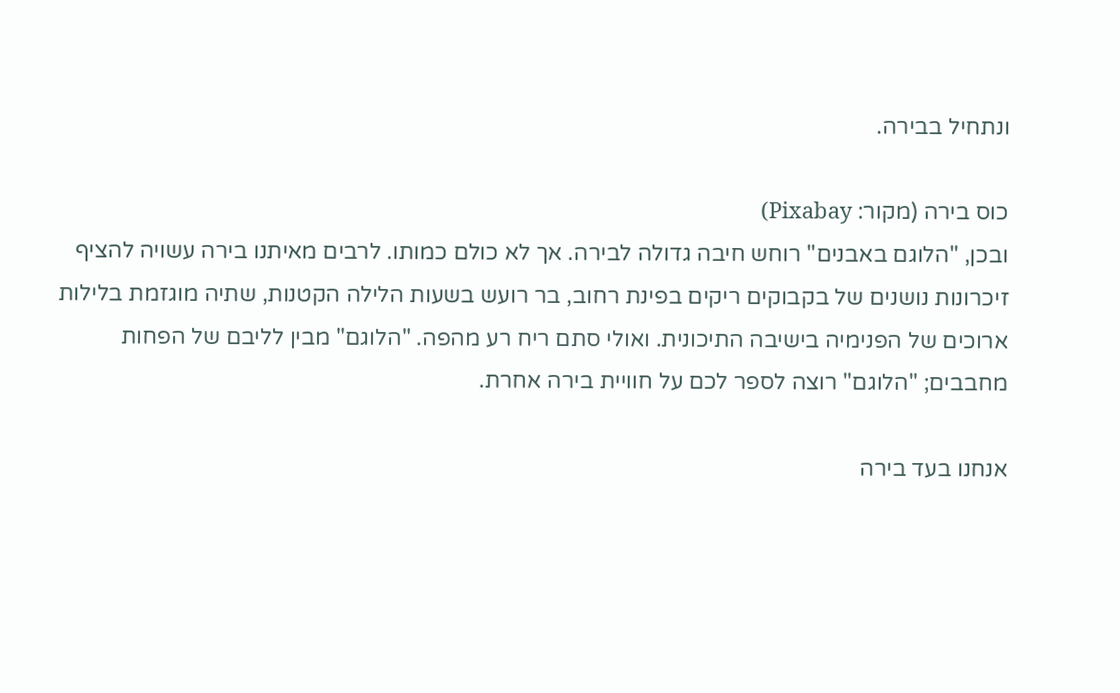ונתחיל בבירה.

כוס בירה (מקור: Pixabay)
ובכן, "הלוגם באבנים" רוחש חיבה גדולה לבירה. אך לא כולם כמותו. לרבים מאיתנו בירה עשויה להציף זיכרונות נושנים של בקבוקים ריקים בפינת רחוב, בר רועש בשעות הלילה הקטנות, שתיה מוגזמת בלילות ארוכים של הפנימיה בישיבה התיכונית. ואולי סתם ריח רע מהפה. "הלוגם" מבין לליבם של הפחות מחבבים; "הלוגם" רוצה לספר לכם על חוויית בירה אחרת.

אנחנו בעד בירה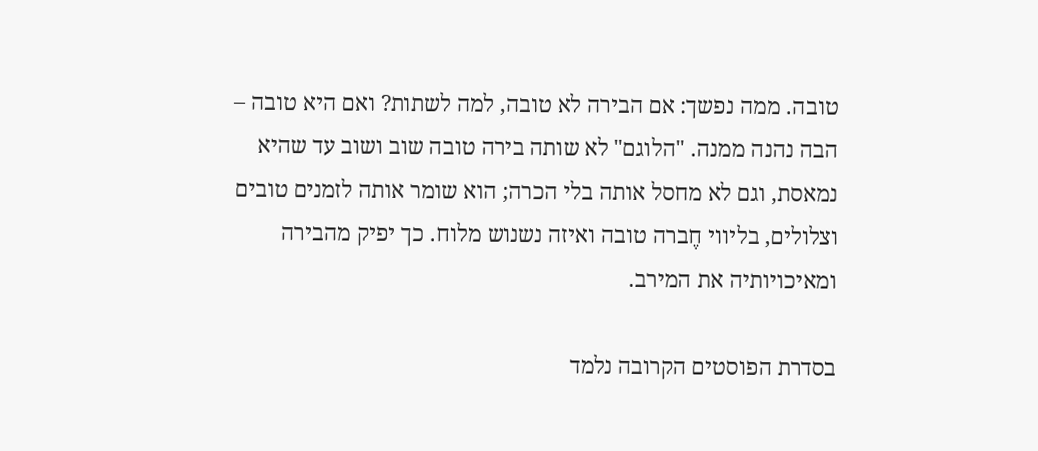טובה. ממה נפשך: אם הבירה לא טובה, למה לשתות? ואם היא טובה – הבה נהנה ממנה. "הלוגם" לא שותה בירה טובה שוב ושוב עד שהיא נמאסת, וגם לא מחסל אותה בלי הכרה; הוא שומר אותה לזמנים טובים וצלולים, בליווי חֶברה טובה ואיזה נשנוש מלוח. כך יפיק מהבירה ומאיכויותיה את המירב.

בסדרת הפוסטים הקרובה נלמד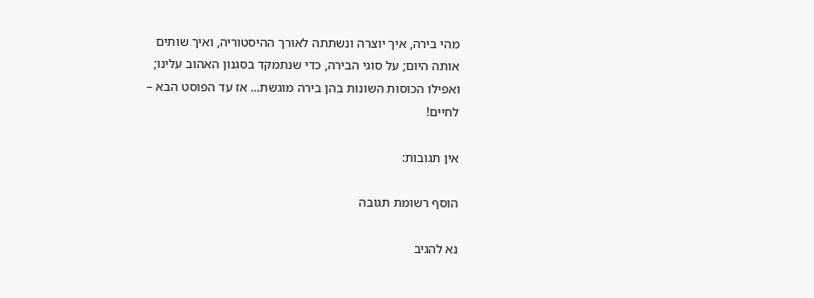מהי בירה, איך יוצרה ונשתתה לאורך ההיסטוריה, ואיך שותים אותה היום; על סוגי הבירה, כדי שנתמקד בסגנון האהוב עלינו; ואפילו הכוסות השונות בהן בירה מוגשת... אז עד הפוסט הבא – לחיים!

אין תגובות:

הוסף רשומת תגובה

נא להגיב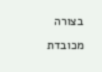בצורה מכובדת